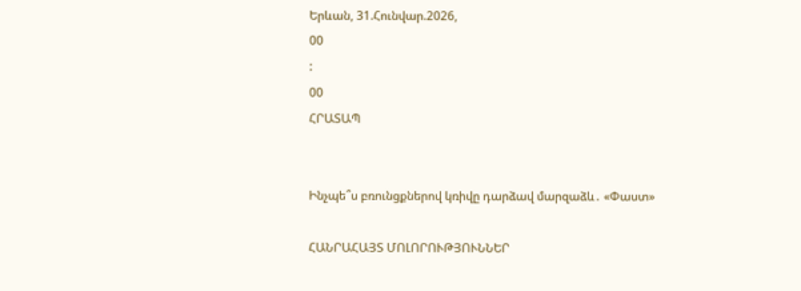Երևան, 31.Հունվար.2026,
00
:
00
ՀՐԱՏԱՊ


Ինչպե՞ս բռունցքներով կռիվը դարձավ մարզաձև․ «Փաստ»

ՀԱՆՐԱՀԱՅՏ ՄՈԼՈՐՈՒԹՅՈՒՆՆԵՐ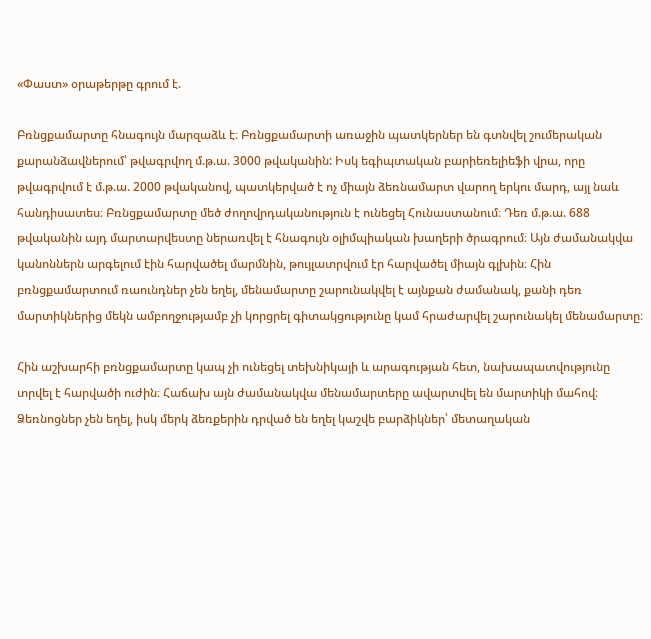«Փաստ» օրաթերթը գրում է.

Բռնցքամարտը հնագույն մարզաձև է։ Բռնցքամարտի առաջին պատկերներ են գտնվել շումերական քարանձավներում՝ թվագրվող մ.թ.ա. 3000 թվականին: Իսկ եգիպտական բարիեռելիեֆի վրա, որը թվագրվում է մ.թ.ա. 2000 թվականով, պատկերված է ոչ միայն ձեռնամարտ վարող երկու մարդ, այլ նաև հանդիսատես։ Բռնցքամարտը մեծ ժողովրդականություն է ունեցել Հունաստանում։ Դեռ մ.թ.ա. 688 թվականին այդ մարտարվեստը ներառվել է հնագույն օլիմպիական խաղերի ծրագրում։ Այն ժամանակվա կանոններն արգելում էին հարվածել մարմնին, թույլատրվում էր հարվածել միայն գլխին։ Հին բռնցքամարտում ռաունդներ չեն եղել, մենամարտը շարունակվել է այնքան ժամանակ, քանի դեռ մարտիկներից մեկն ամբողջությամբ չի կորցրել գիտակցությունը կամ հրաժարվել շարունակել մենամարտը։

Հին աշխարհի բռնցքամարտը կապ չի ունեցել տեխնիկայի և արագության հետ, նախապատվությունը տրվել է հարվածի ուժին։ Հաճախ այն ժամանակվա մենամարտերը ավարտվել են մարտիկի մահով։ Ձեռնոցներ չեն եղել, իսկ մերկ ձեռքերին դրված են եղել կաշվե բարձիկներ՝ մետաղական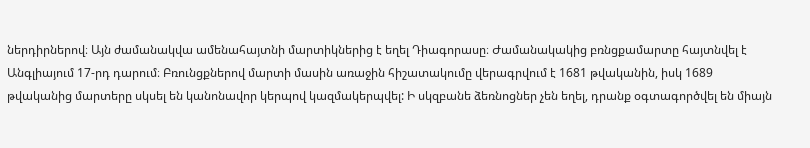ներդիրներով։ Այն ժամանակվա ամենահայտնի մարտիկներից է եղել Դիագորասը։ Ժամանակակից բռնցքամարտը հայտնվել է Անգլիայում 17-րդ դարում։ Բռունցքներով մարտի մասին առաջին հիշատակումը վերագրվում է 1681 թվականին, իսկ 1689 թվականից մարտերը սկսել են կանոնավոր կերպով կազմակերպվել: Ի սկզբանե ձեռնոցներ չեն եղել, դրանք օգտագործվել են միայն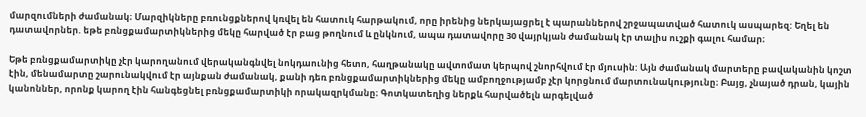մարզումների ժամանակ։ Մարզիկները բռունցքներով կռվել են հատուկ հարթակում, որը իրենից ներկայացրել է պարաններով շրջապատված հատուկ ասպարեզ: Եղել են դատավորներ. եթե բռնցքամարտիկներից մեկը հարված էր բաց թողնում և ընկնում, ապա դատավորը 30 վայրկյան ժամանակ էր տալիս ուշքի գալու համար։

Եթե բռնցքամարտիկը չէր կարողանում վերականգնվել նոկդաունից հետո, հաղթանակը ավտոմատ կերպով շնորհվում էր մյուսին: Այն ժամանակ մարտերը բավականին կոշտ էին, մենամարտը շարունակվում էր այնքան ժամանակ, քանի դեռ բռնցքամարտիկներից մեկը ամբողջությամբ չէր կորցնում մարտունակությունը։ Բայց, չնայած դրան, կային կանոններ, որոնք կարող էին հանգեցնել բռնցքամարտիկի որակազրկմանը։ Գոտկատեղից ներքև հարվածելն արգելված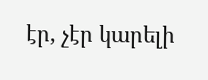էր, չէր կարելի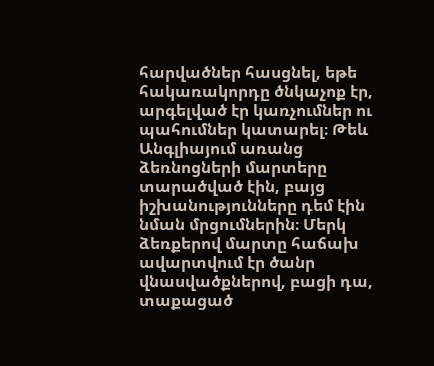հարվածներ հասցնել, եթե հակառակորդը ծնկաչոք էր, արգելված էր կառչումներ ու պահումներ կատարել։ Թեև Անգլիայում առանց ձեռնոցների մարտերը տարածված էին, բայց իշխանությունները դեմ էին նման մրցումներին։ Մերկ ձեռքերով մարտը հաճախ ավարտվում էր ծանր վնասվածքներով, բացի դա, տաքացած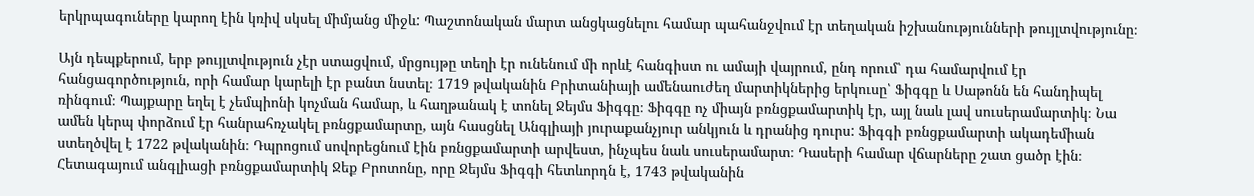երկրպագուները կարող էին կռիվ սկսել միմյանց միջև: Պաշտոնական մարտ անցկացնելու համար պահանջվում էր տեղական իշխանությունների թույլտվությունը։

Այն դեպքերում, երբ թույլտվություն չէր ստացվում, մրցույթը տեղի էր ունենում մի որևէ հանգիստ ու ամայի վայրում, ընդ որում՝ դա համարվում էր հանցագործություն, որի համար կարելի էր բանտ նստել։ 1719 թվականին Բրիտանիայի ամենաուժեղ մարտիկներից երկուսը՝ Ֆիգգը և Սաթոնն են հանդիպել ռինգում։ Պայքարը եղել է չեմպիոնի կոչման համար, և հաղթանակ է տոնել Ջեյմս Ֆիգգը։ Ֆիգգը ոչ միայն բռնցքամարտիկ էր, այլ նաև լավ սուսերամարտիկ։ Նա ամեն կերպ փորձում էր հանրահռչակել բռնցքամարտը, այն հասցնել Անգլիայի յուրաքանչյուր անկյուն և դրանից դուրս: Ֆիգգի բռնցքամարտի ակադեմիան ստեղծվել է 1722 թվականին։ Դպրոցում սովորեցնում էին բռնցքամարտի արվեստ, ինչպես նաև սուսերամարտ։ Դասերի համար վճարները շատ ցածր էին։ Հետագայում անգլիացի բռնցքամարտիկ Ջեք Բրոտոնը, որը Ջեյմս Ֆիգգի հետևորդն է, 1743 թվականին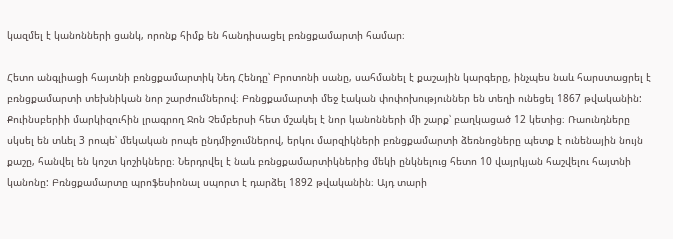կազմել է կանոնների ցանկ, որոնք հիմք են հանդիսացել բռնցքամարտի համար։

Հետո անգլիացի հայտնի բռնցքամարտիկ Նեդ Հենդը՝ Բրոտոնի սանը, սահմանել է քաշային կարգերը, ինչպես նաև հարստացրել է բռնցքամարտի տեխնիկան նոր շարժումներով։ Բռնցքամարտի մեջ էական փոփոխություններ են տեղի ունեցել 1867 թվականին: Քուինսբերիի մարկիզուհին լրագրող Ջոն Չեմբերսի հետ մշակել է նոր կանոնների մի շարք՝ բաղկացած 12 կետից։ Ռաունդները սկսել են տևել 3 րոպե՝ մեկական րոպե ընդմիջումներով, երկու մարզիկների բռնցքամարտի ձեռնոցները պետք է ունենային նույն քաշը, հանվել են կոշտ կոշիկները։ Ներդրվել է նաև բռնցքամարտիկներից մեկի ընկնելուց հետո 10 վայրկյան հաշվելու հայտնի կանոնը: Բռնցքամարտը պրոֆեսիոնալ սպորտ է դարձել 1892 թվականին։ Այդ տարի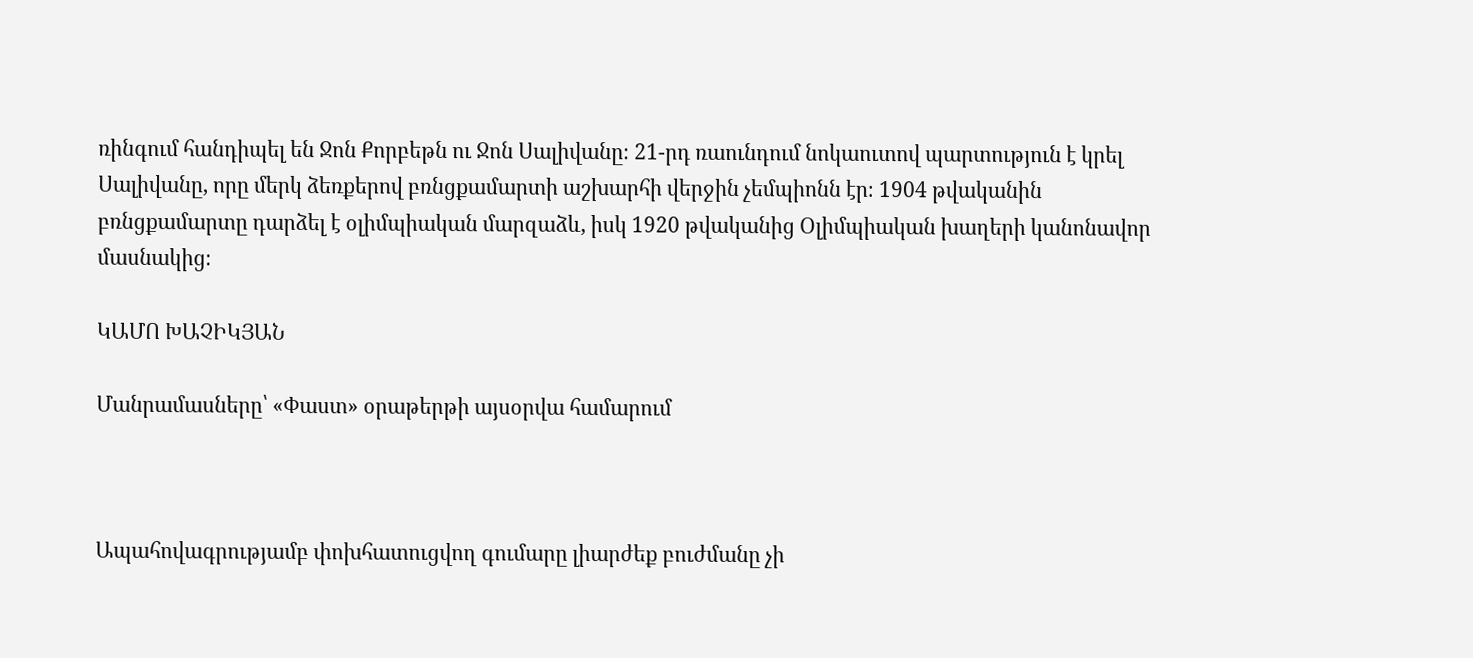ռինգում հանդիպել են Ջոն Քորբեթն ու Ջոն Սալիվանը։ 21-րդ ռաունդում նոկաուտով պարտություն է կրել Սալիվանը, որը մերկ ձեռքերով բռնցքամարտի աշխարհի վերջին չեմպիոնն էր։ 1904 թվականին բռնցքամարտը դարձել է օլիմպիական մարզաձև, իսկ 1920 թվականից Օլիմպիական խաղերի կանոնավոր մասնակից։

ԿԱՄՈ ԽԱՉԻԿՅԱՆ

Մանրամասները՝ «Փաստ» օրաթերթի այսօրվա համարում



Ապահովագրությամբ փոխհատուցվող գումարը լիարժեք բուժմանը չի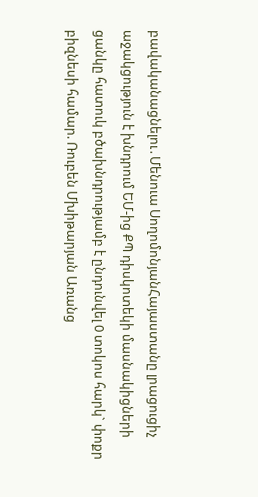բավականացնելու․Մենուա ՍողոմոնյանՀայաստանը լրացուցիչ աջակցություն է խնդրում ԵՄ-ից ՔՊ դիսկոտեկի մասնակիցների ցանկը հատուկ բծախնդրությամբ է ընդունվել 0 տոկոս հարկ` փոքր բիզնեսի համար. Ռուբեն Մխիթարյան Առանց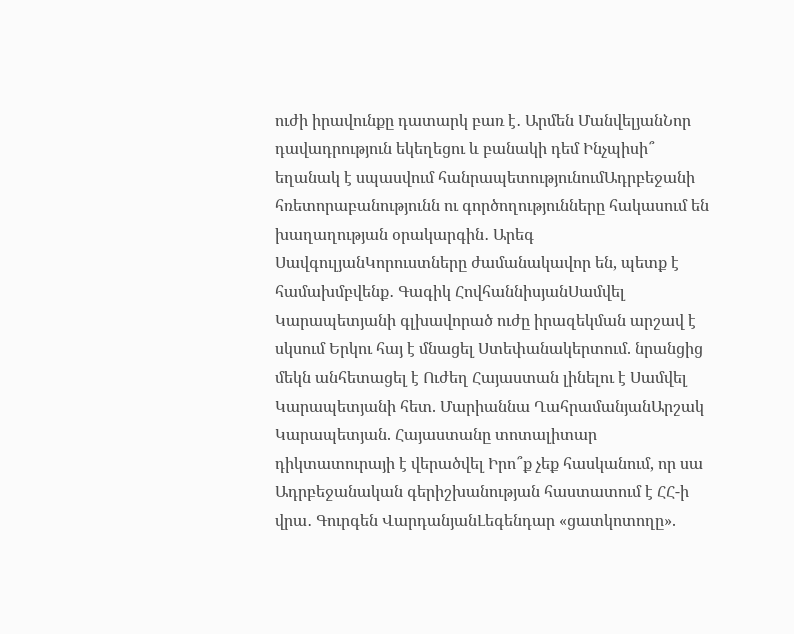ուժի իրավունքը դատարկ բառ է․ Արմեն ՄանվելյանՆոր դավադրություն եկեղեցու և բանակի դեմ Ինչպիսի՞ եղանակ է սպասվում հանրապետությունումԱդրբեջանի հռետորաբանությունն ու գործողությունները հակասում են խաղաղության օրակարգին․ Արեգ ՍավգուլյանԿորուստները ժամանակավոր են, պետք է համախմբվենք․ Գագիկ ՀովհաննիսյանՍամվել Կարապետյանի գլխավորած ուժը իրազեկման արշավ է սկսում Երկու հայ է մնացել Ստեփանակերտում. նրանցից մեկն անհետացել է Ուժեղ Հայաստան լինելու է Սամվել Կարապետյանի հետ. Մարիաննա ՂահրամանյանԱրշակ Կարապետյան. Հայաստանը տոտալիտար դիկտատուրայի է վերածվել Իրո՞ք չեք հասկանում, որ սա Ադրբեջանական գերիշխանության հաստատում է ՀՀ-ի վրա․ Գուրգեն ՎարդանյանԼեգենդար «ցատկոտողը».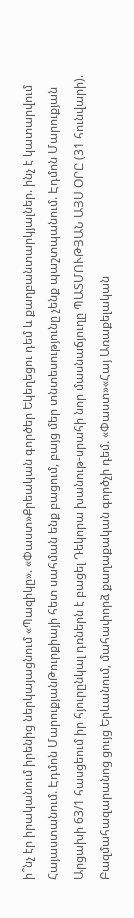ի՞նչ էր իրականում իրենից ներկայացնում «Պազիկը». «Փաստ»Քրեական գործեր Եկեղեցու դեմ և քաղբանտարկյալներ. ինչ է կատարվում Հայաստանում. Էդմոն ՄարուքյանԹուրքիայի հետ սահման ենք բացում, բայց մեր տնտեսությունը չենք պաշտպանում. Էդմոն Մարուքյան Արցախի 63/1 հասցեում իր հյուրընկալ դռներն է բացել Դեկորա խանութ-սրահի նոր մասնաճյուղը ՊԱՏՄՈՒԹՅԱՆ ԱՅՍ ՕՐԸ (31 հունվարի). Բազմահազարանոց ցույց Երևանում, մահափորձ քաղաքական գործչի դեմ. «Փաստ»«Հայ Առաքելական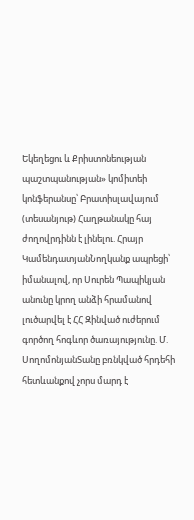Եկեղեցու և Քրիստոնեության պաշտպանության» կոմիտեի կոնֆերանսը՝ Բրատիսլավայում (տեսանյութ) Հաղթանակը հայ ժողովրդինն է լինելու. Հրայր ԿամենդատյանՆողկանք ապրեցի՝ իմանալով, որ Սուրեն Պապիկյան անունը կրող անձի հրամանով լուծարվել է ՀՀ Զինված ուժերում գործող հոգևոր ծառայությունը. Մ. ՍողոմոնյանՏանը բռնկված հրդեհի հետևանքով չորս մարդ է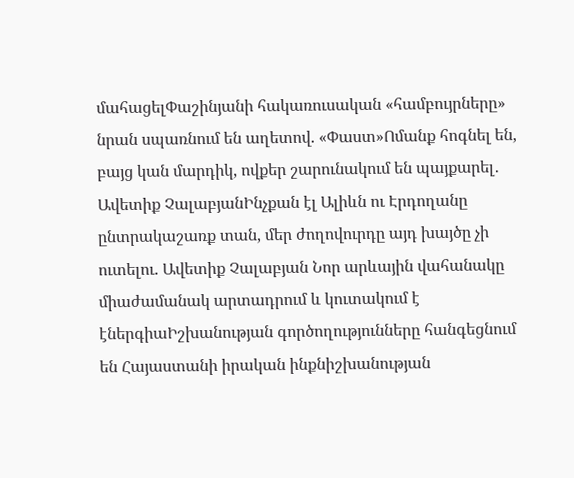մահացելՓաշինյանի հակառուսական «համբույրները» նրան սպառնում են աղետով. «Փաստ»Ոմանք հոգնել են, բայց կան մարդիկ, ովքեր շարունակում են պայքարել․ Ավետիք ՉալաբյանԻնչքան էլ Ալիևն ու Էրդողանը ընտրակաշառք տան, մեր ժողովուրդը այդ խայծը չի ուտելու. Ավետիք Չալաբյան Նոր արևային վահանակը միաժամանակ արտադրում և կուտակում է էներգիաԻշխանության գործողությունները հանգեցնում են Հայաստանի իրական ինքնիշխանության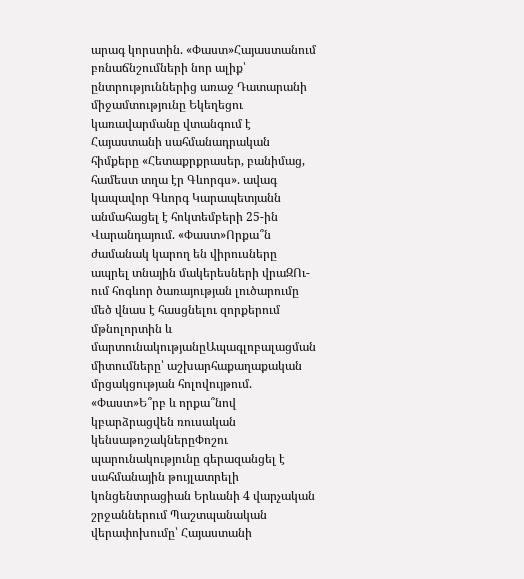արագ կորստին. «Փաստ»Հայաստանում բռնաճնշումների նոր ալիք՝ ընտրություններից առաջ Դատարանի միջամտությունը Եկեղեցու կառավարմանը վտանգում է Հայաստանի սահմանադրական հիմքերը «Հետաքրքրասեր, բանիմաց, համեստ տղա էր Գևորգս». ավագ կապավոր Գևորգ Կարապետյանն անմահացել է հոկտեմբերի 25-ին Վարանդայում. «Փաստ»Որքա՞ն ժամանակ կարող են վիրուսները ապրել տնային մակերեսների վրաԶՈւ-ում հոգևոր ծառայության լուծարումը մեծ վնաս է հասցնելու զորքերում մթնոլորտին և մարտունակությանըԱպագլոբալացման միտումները՝ աշխարհաքաղաքական մրցակցության հոլովույթում. «Փաստ»Ե՞րբ և որքա՞նով կբարձրացվեն ռուսական կենսաթոշակներըՓոշու պարունակությունը գերազանցել է սահմանային թույլատրելի կոնցենտրացիան Երևանի 4 վարչական շրջաններում Պաշտպանական վերափոխումը՝ Հայաստանի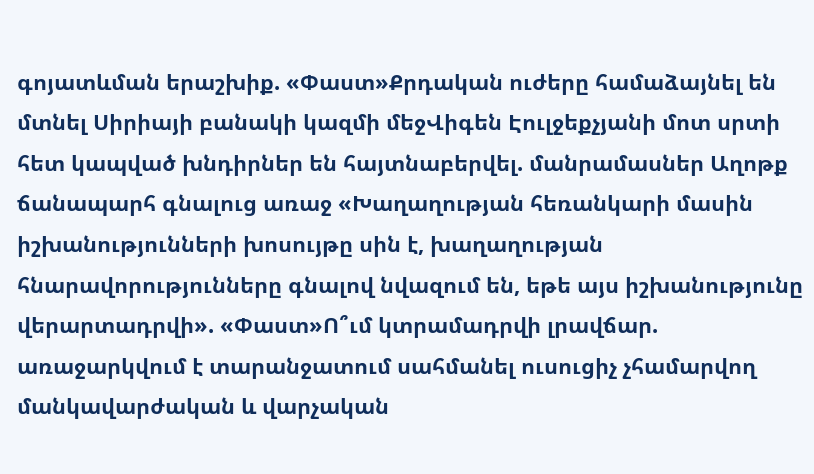գոյատևման երաշխիք. «Փաստ»Քրդական ուժերը համաձայնել են մտնել Սիրիայի բանակի կազմի մեջՎիգեն Էուլջեքչյանի մոտ սրտի հետ կապված խնդիրներ են հայտնաբերվել. մանրամասներ Աղոթք ճանապարհ գնալուց առաջ «Խաղաղության հեռանկարի մասին իշխանությունների խոսույթը սին է, խաղաղության հնարավորությունները գնալով նվազում են, եթե այս իշխանությունը վերարտադրվի». «Փաստ»Ո՞ւմ կտրամադրվի լրավճար. առաջարկվում է տարանջատում սահմանել ուսուցիչ չհամարվող մանկավարժական և վարչական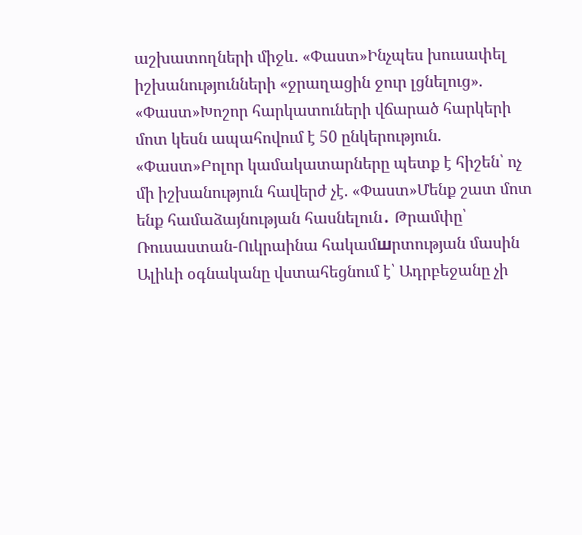աշխատողների միջև. «Փաստ»Ինչպես խուսափել իշխանությունների «ջրաղացին ջուր լցնելուց». «Փաստ»Խոշոր հարկատուների վճարած հարկերի մոտ կեսն ապահովում է 50 ընկերություն. «Փաստ»Բոլոր կամակատարները պետք է հիշեն՝ ոչ մի իշխանություն հավերժ չէ. «Փաստ»Մենք շատ մոտ ենք համաձայնության հասնելուն․ Թրամփը՝ Ռուսաստան-Ուկրաինա հակամшրտության մասին Ալիևի օգնականը վստահեցնում է՝ Ադրբեջանը չի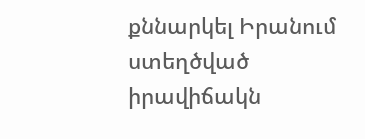քննարկել Իրանում ստեղծված իրավիճակն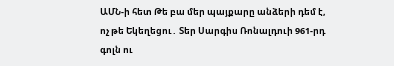ԱՄՆ-ի հետ Թե բա մեր պայքարը անձերի դեմ է, ոչ թե Եկեղեցու․ Տեր Սարգիս Ռոնալդուի 961-րդ գոլն ու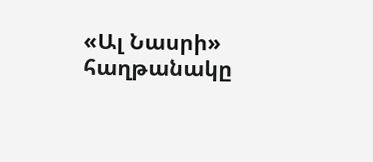«Ալ Նասրի» հաղթանակը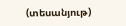(տեսանյութ)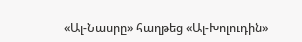«Ալ-Նասրը» հաղթեց «Ալ-Խոլուդին»